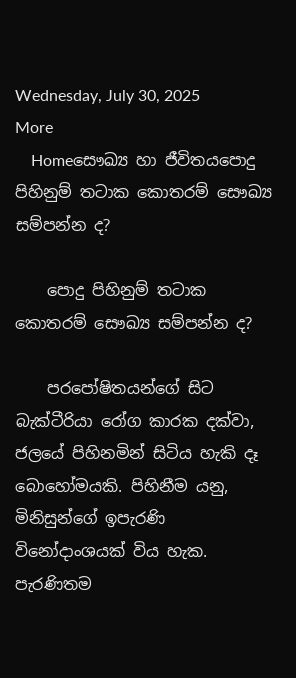Wednesday, July 30, 2025
More
    Homeසෞඛ්‍ය හා ජීවිතයපොදු පිහිනුම් තටාක කොතරම් සෞඛ්‍ය සම්පන්න ද?

    පොදු පිහිනුම් තටාක කොතරම් සෞඛ්‍ය සම්පන්න ද?

    පරපෝෂිතයන්ගේ සිට බැක්ටීරියා රෝග කාරක දක්වා, ජලයේ පිහිනමින් සිටිය හැකි දෑ බොහෝමයකි. පිහිනීම යනු, මිනිසුන්ගේ ඉපැරණි විනෝදාංශයක් විය හැක. පැරණිතම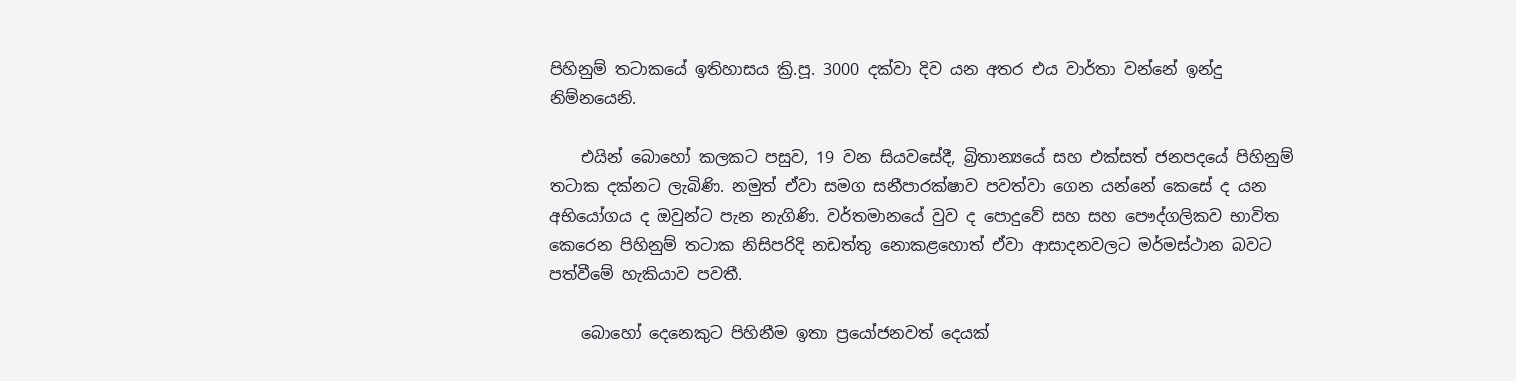පිහිනුම් තටාකයේ ඉතිහාසය ක්‍රි.පූ. 3000 දක්වා දිව යන අතර එය වාර්තා වන්නේ ඉන්දු නිම්නයෙනි.

    එයින් බොහෝ කලකට පසුව, 19 වන සියවසේදී, බ්‍රිතාන්‍යයේ සහ එක්සත් ජනපදයේ පිහිනුම් තටාක දක්නට ලැබිණි. නමුත් ඒවා සමග සනීපාරක්ෂාව පවත්වා ගෙන යන්නේ කෙසේ ද යන අභියෝගය ද ඔවුන්ට පැන නැගිණි. වර්තමානයේ වුව ද පොදුවේ සහ සහ පෞද්ගලිකව භාවිත කෙරෙන පිහිනුම් තටාක නිසිපරිදි නඩත්තු නොකළහොත් ඒවා ආසාදනවලට මර්මස්ථාන බවට පත්වීමේ හැකියාව පවතී.

    බොහෝ දෙනෙකුට පිහිනීම ඉතා ප්‍රයෝජනවත් දෙයක්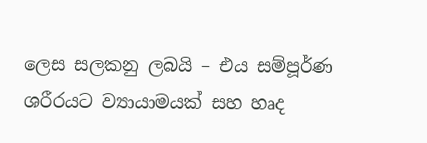ලෙස සලකනු ලබයි – එය සම්පූර්ණ ශරීරයට ව්‍යායාමයක් සහ හෘද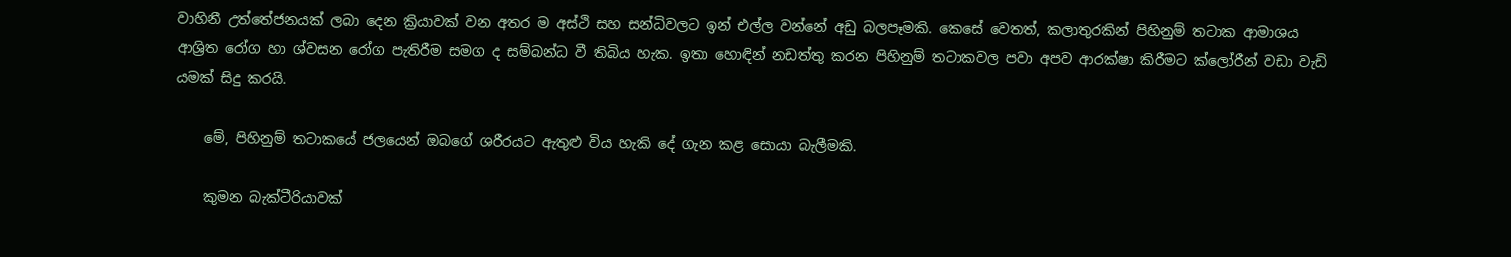වාහිනී උත්තේජනයක් ලබා දෙන ක්‍රියාවක් වන අතර ම අස්ථි සහ සන්ධිවලට ඉන් එල්ල වන්නේ අඩු බලපෑමකි. කෙසේ වෙතත්, කලාතුරකින් පිහිනුම් තටාක ආමාශය ආශ්‍රිත රෝග හා ශ්වසන රෝග පැතිරීම සමග ද සම්බන්ධ වී තිබිය හැක. ඉතා හොඳින් නඩත්තු කරන පිහිනුම් තටාකවල පවා අපව ආරක්ෂා කිරීමට ක්ලෝරීන් වඩා වැඩි යමක් සිදු කරයි.

    මේ, පිහිනුම් තටාකයේ ජලයෙන් ඔබගේ ශරීරයට ඇතුළු විය හැකි දේ ගැන කළ සොයා බැලීමකි.

    කුමන බැක්ටීරියාවක්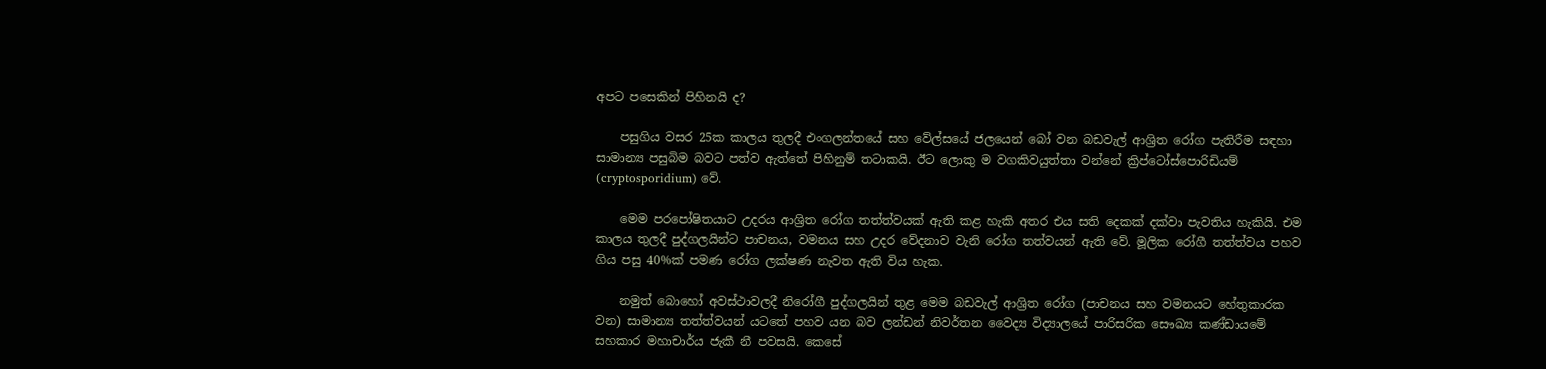අපට පසෙකින් පිහිනයි ද?

    පසුගිය වසර 25ක කාලය තුලදී එංගලන්තයේ සහ වේල්සයේ ජලයෙන් බෝ වන බඩවැල් ආශ්‍රිත රෝග පැතිරීම සඳහා සාමාන්‍ය පසුබිම බවට පත්ව ඇත්තේ පිහිනුම් තටාකයි. ඊට ලොකු ම වගකිවයුත්තා වන්නේ ක්‍රිප්ටෝස්පොරිඩියම් (cryptosporidium) වේ.

    මෙම පරපෝෂිතයාට උදරය ආශ්‍රිත රෝග තත්ත්වයක් ඇති කළ හැකි අතර එය සති දෙකක් දක්වා පැවතිය හැකියි. එම කාලය තුලදී පුද්ගලයින්ට පාචනය, වමනය සහ උදර වේදනාව වැනි රෝග තත්වයන් ඇති වේ. මූලික රෝගී තත්ත්වය පහව ගිය පසු 40%ක් පමණ රෝග ලක්ෂණ නැවත ඇති විය හැක.

    නමුත් බොහෝ අවස්ථාවලදී නිරෝගී පුද්ගලයින් තුළ මෙම බඩවැල් ආශ්‍රිත රෝග (පාචනය සහ වමනයට හේතුකාරක වන) සාමාන්‍ය තත්ත්වයන් යටතේ පහව යන බව ලන්ඩන් නිවර්තන වෛද්‍ය විද්‍යාලයේ පාරිසරික සෞඛ්‍ය කණ්ඩායමේ සහකාර මහාචාර්ය ජැකී නී පවසයි. කෙසේ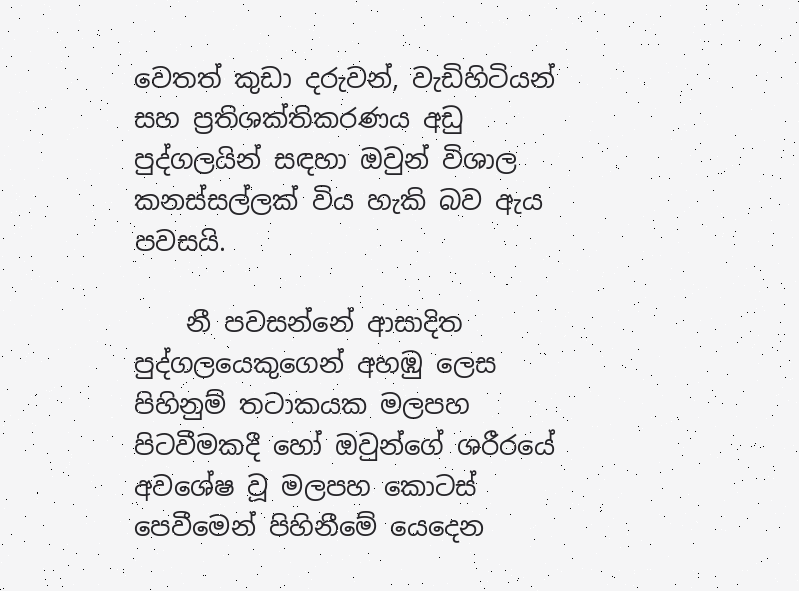වෙතත් කුඩා දරුවන්, වැඩිහිටියන් සහ ප්‍රතිශක්තිකරණය අඩු පුද්ගලයින් සඳහා ඔවුන් විශාල කනස්සල්ලක් විය හැකි බව ඇය පවසයි.

    නී පවසන්නේ ආසාදිත පුද්ගලයෙකුගෙන් අහඹු ලෙස පිහිනුම් තටාකයක මලපහ පිටවීමකදී හෝ ඔවුන්ගේ ශරීරයේ අවශේෂ වූ මලපහ කොටස් පෙවීමෙන් පිහිනීමේ යෙදෙන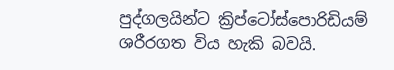පුද්ගල‍යින්ට ක්‍රිප්ටෝස්පොරිඩියම් ශරීරගත විය හැකි බවයි.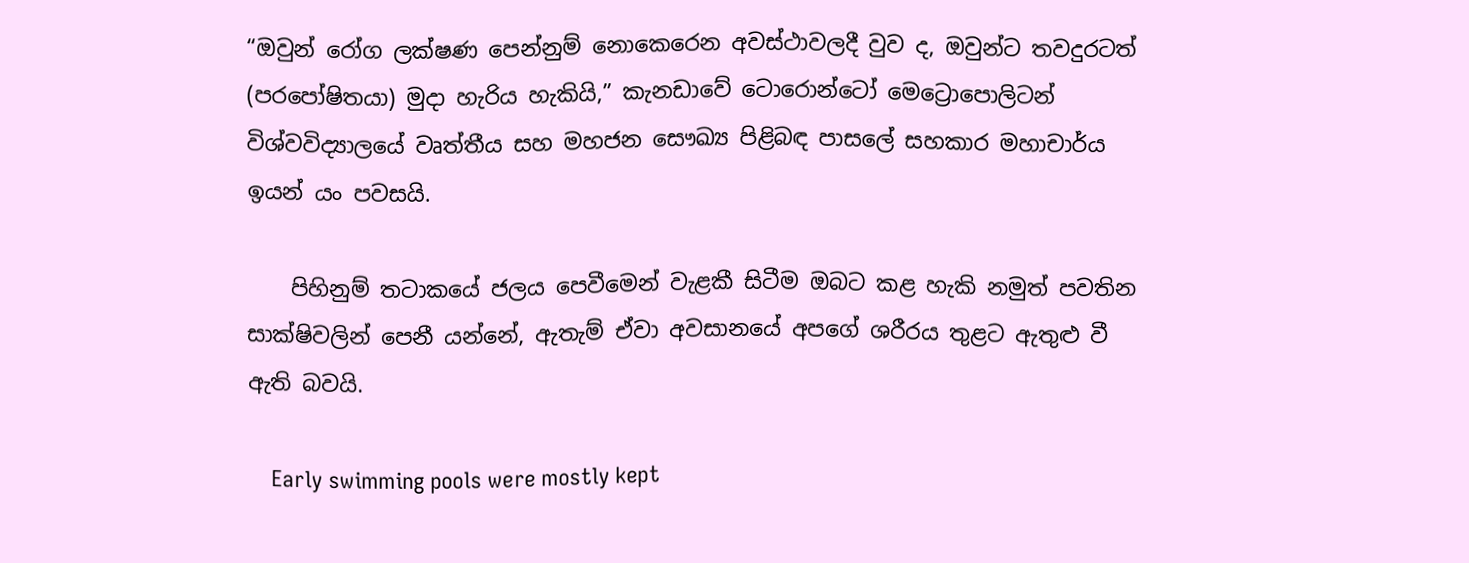“ඔවුන් රෝග ලක්ෂණ පෙන්නුම් නොකෙරෙන අවස්ථාවලදී වුව ද, ඔවුන්ට තවදුරටත් (පරපෝෂිතයා) මුදා හැරිය හැකියි,” කැනඩාවේ ටොරොන්ටෝ මෙට්‍රොපොලිටන් විශ්වවිද්‍යාලයේ වෘත්තීය සහ මහජන සෞඛ්‍ය පිළිබඳ පාසලේ සහකාර මහාචාර්ය ඉයන් යං පවසයි.

    පිහිනුම් තටාකයේ ජලය පෙවීමෙන් වැළකී සිටීම ඔබට කළ හැකි නමුත් පවතින සාක්ෂිවලින් පෙනී යන්නේ, ඇතැම් ඒවා අවසානයේ අපගේ ශරීරය තුළට ඇතුළු වී ඇති බවයි.

    Early swimming pools were mostly kept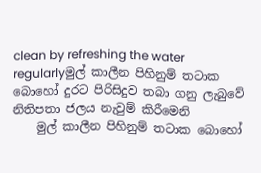clean by refreshing the water regularlyමුල් කාලීන පිහිනුම් තටාක බොහෝ දුරට පිරිසිදුව තබා ගනු ලැබුවේ නිතිපතා ජලය නැවුම් කිරීමෙනි
    මුල් කාලීන පිහිනුම් තටාක බොහෝ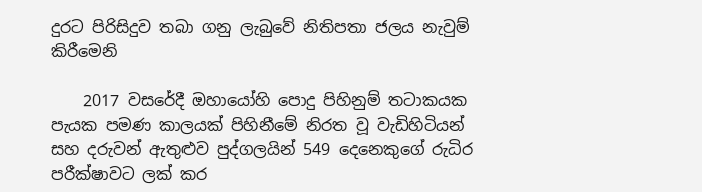දුරට පිරිසිදුව තබා ගනු ලැබුවේ නිතිපතා ජලය නැවුම් කිරීමෙනි

    2017 වසරේදී ඔහායෝහි පොදු පිහිනුම් තටාකයක පැයක පමණ කාලයක් පිහිනීමේ නිරත වූ වැඩිහිටියන් සහ දරුවන් ඇතුළුව පුද්ගලයින් 549 දෙනෙකුගේ රුධිර පරීක්ෂාවට ලක් කර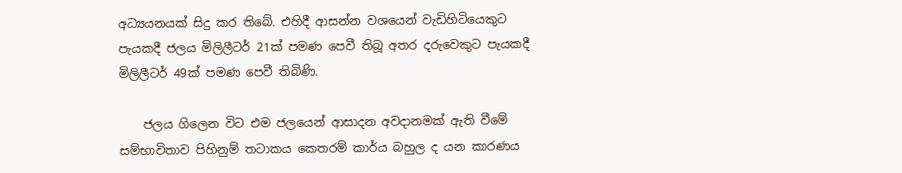අධ්‍යයනයක් සිදු කර තිබේ. එහිදී ආසන්න වශයෙන් වැඩිහිටියෙකුට පැයකදී ජලය මිලිලීටර් 21ක් පමණ පෙවී තිබූ අතර දරුවෙකුට පැයකදී මිලිලීටර් 49ක් පමණ පෙවී තිබිණි.

    ජලය ගිලෙන විට එම ජලයෙන් ආසාදන අවදානමක් ඇති වීමේ සම්භාවිතාව පිහිනුම් තටාකය කෙතරම් කාර්ය බහුල ද යන කාරණය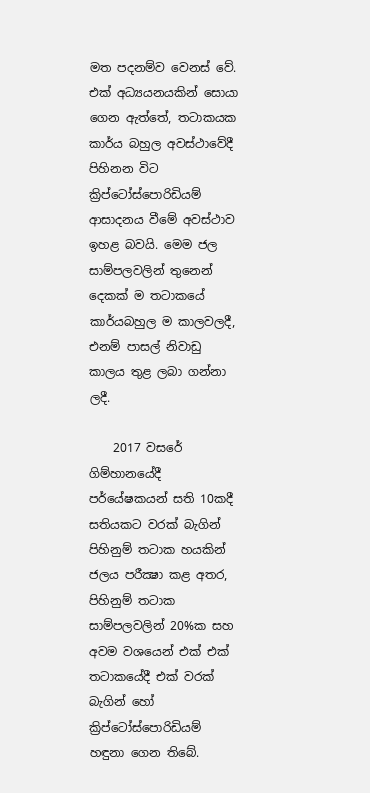මත පදනම්ව වෙනස් වේ. එක් අධ්‍යයනයකින් සොයා ගෙන ඇත්තේ, තටාකයක කාර්ය බහුල අවස්ථාවේදී පිහිනන විට ක්‍රිප්ටෝස්පොරිඩියම් ආසාදනය වීමේ අවස්ථාව ඉහළ බවයි. මෙම ජල සාම්පලවලින් තුනෙන් දෙකක් ම තටාකයේ කාර්යබහුල ම කාලවලදී, එනම් පාසල් නිවාඩු කාලය තුළ ලබා ගන්නා ලදී.

    2017 වසරේ ගිම්හානයේදී පර්යේෂකයන් සති 10කදී සතියකට වරක් බැගින් පිහිනුම් තටාක හයකින් ජලය පරීක්‍ෂා කළ අතර, පිහිනුම් තටාක සාම්පලවලින් 20%ක සහ අවම වශයෙන් එක් එක් තටාකයේදී එක් වරක් බැගින් හෝ ක්‍රිප්ටෝස්පොරිඩියම් හඳුනා ගෙන තිබේ.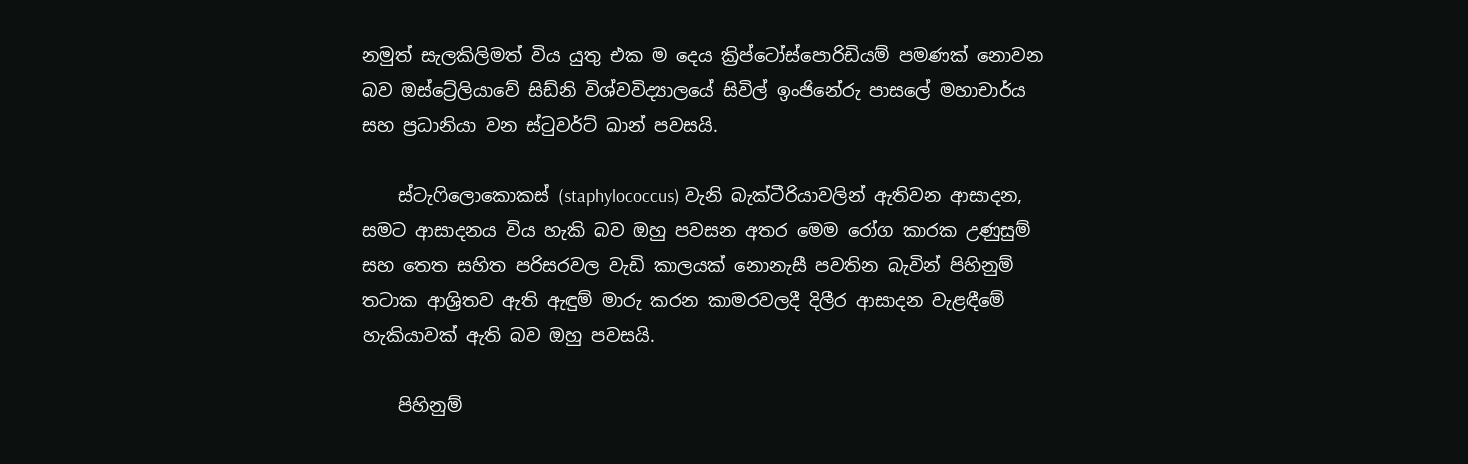නමුත් සැලකිලිමත් විය යුතු එක ම දෙය ක්‍රිප්ටෝස්පොරිඩියම් පමණක් නොවන බව ඔස්ට්‍රේලියාවේ සිඩ්නි විශ්වවිද්‍යාලයේ සිවිල් ඉංජිනේරු පාසලේ මහාචාර්ය සහ ප්‍රධානියා වන ස්ටුවර්ට් ඛාන් පවසයි.

    ස්ටැෆිලොකොකස් (staphylococcus) වැනි බැක්ටීරියාවලින් ඇතිවන ආසාදන, සමට ආසාදනය විය හැකි බව ඔහු පවසන අතර මෙම රෝග කාරක උණුසුම් සහ තෙත සහිත පරිසරවල වැඩි කාලයක් නොනැසී පවතින බැවින් පිහිනුම් තටාක ආශ්‍රිතව ඇති ඇඳුම් මාරු කරන කාමරවලදී දිලීර ආසාදන වැළඳීමේ හැකියාවක් ඇති බව ඔහු පවසයි.

    පිහිනුම්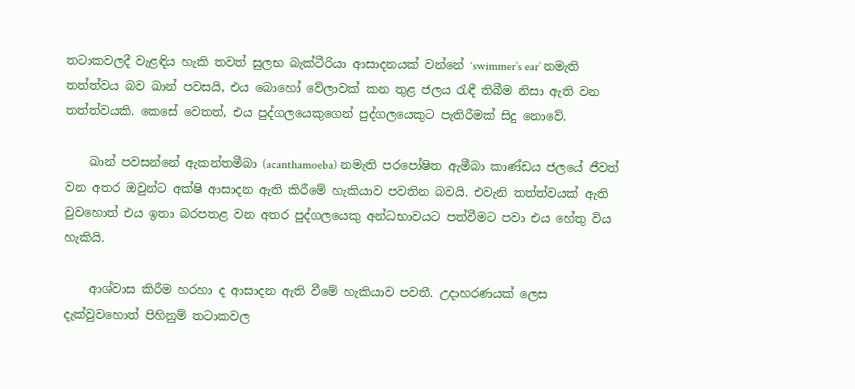තටාකවලදී වැළඳිය හැකි තවත් සුලභ බැක්ටීරියා ආසාදනයක් වන්නේ ‘swimmer’s ear’ නමැති තත්ත්වය බව ඛාන් පවසයි, එය බොහෝ වේලාවක් කන තුළ ජලය රැඳී තිබීම නිසා ඇති වන තත්ත්වයකි. කෙසේ වෙතත්, එය පුද්ගලයෙකුගෙන් පුද්ගලයෙකුට පැතිරීමක් සිදු නොවේ.

    ඛාන් පවසන්නේ ඇකන්තමීබා (acanthamoeba) නමැති පරපෝෂිත ඇමීබා කාණ්ඩය ජලයේ ජීවත් වන අතර ඔවුන්ට අක්ෂි ආසාදන ඇති කිරීමේ හැකියාව පවතින බවයි. එවැනි තත්ත්වයක් ඇති වුවහොත් එය ඉතා බරපතළ වන අතර පුද්ගලයෙකු අන්ධභාවයට පත්වීමට පවා එය හේතු විය හැකියි.

    ආශ්වාස කිරීම හරහා ද ආසාදන ඇති වීමේ හැකියාව පවතී. උදාහරණයක් ලෙස දැක්වුවහොත් පිහිනුම් තටාකවල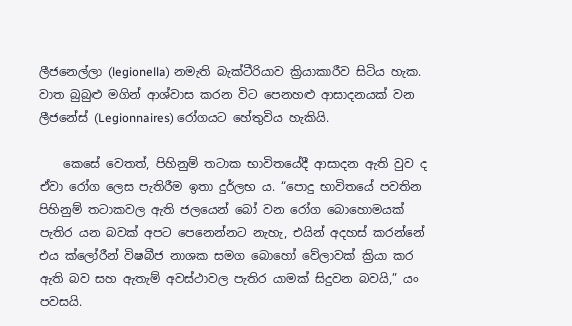ලීජනෙල්ලා (legionella) නමැති බැක්ටීරියාව ක්‍රියාකාරීව සිටිය හැක. වාත බුබුළු මගින් ආශ්වාස කරන විට පෙනහළු ආසාදනයක් වන ලීජනේස් (Legionnaires) රෝගයට හේතුවිය හැකියි.

    කෙසේ වෙතත්, පිහිනුම් තටාක භාවිතයේදී ආසාදන ඇති වුව ද ඒවා රෝග ලෙස පැතිරීම ඉතා දුර්ලභ ය. “පොදු භාවිතයේ පවතින පිහිනුම් තටාකවල ඇති ජලයෙන් බෝ වන රෝග බොහොමයක් පැතිර යන බවක් අපට පෙනෙන්නට නැහැ, එයින් අදහස් කරන්නේ එය ක්ලෝරීන් විෂබීජ නාශක සමග බොහෝ වේලාවක් ක්‍රියා කර ඇති බව සහ ඇතැම් අවස්ථාවල පැතිර යාමක් සිදුවන බවයි,” යං පවසයි.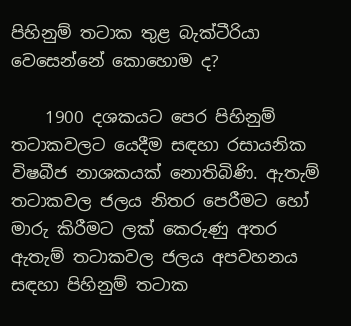පිහිනුම් තටාක තුළ බැක්ටීරියා වෙසෙන්නේ කොහොම ද?

    1900 දශකයට පෙර පිහිනුම් තටාකවලට යෙදීම සඳහා රසායනික විෂබීජ නාශකයක් නොතිබිණි. ඇතැම් තටාකවල ජලය නිතර පෙරීමට හෝ මාරු කිරීමට ලක් කෙරුණු අතර ඇතැම් තටාකවල ජලය අපවහනය සඳහා පිහිනුම් තටාක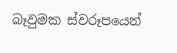බෑවුමක ස්වරූපයෙන්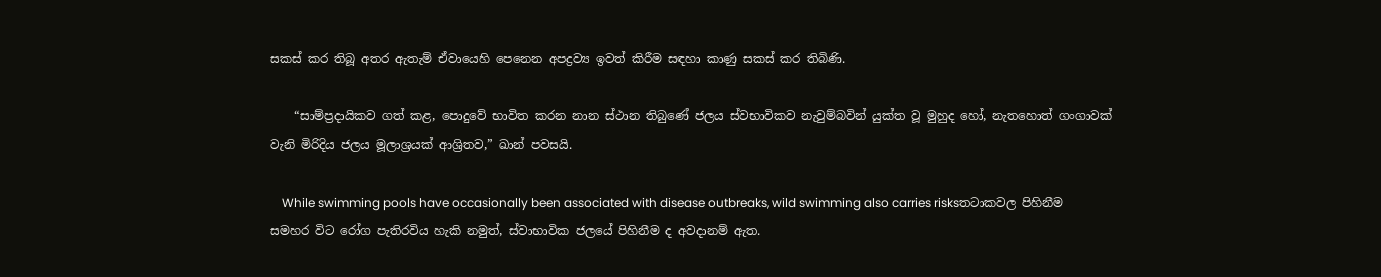සකස් කර තිබූ අතර ඇතැම් ඒවායෙහි පෙනෙන අපද්‍රව්‍ය ඉවත් කිරීම සඳහා කාණු සකස් කර තිබිණි.

    “සාම්ප්‍රදායිකව ගත් කළ, පොදුවේ භාවිත කරන නාන ස්ථාන තිබුණේ ජලය ස්වභාවිකව නැවුම්බවින් යුක්ත වූ මුහුද හෝ, නැතහොත් ගංගාවක් වැනි මිරිදිය ජලය මූලාශ්‍රයක් ආශ්‍රිතව,” ඛාන් පවසයි.

    While swimming pools have occasionally been associated with disease outbreaks, wild swimming also carries risksතටාකවල පිහිනීම සමහර විට රෝග පැතිරවිය හැකි නමුත්, ස්වාභාවික ජලයේ පිහිනීම ද අවදානම් ඇත.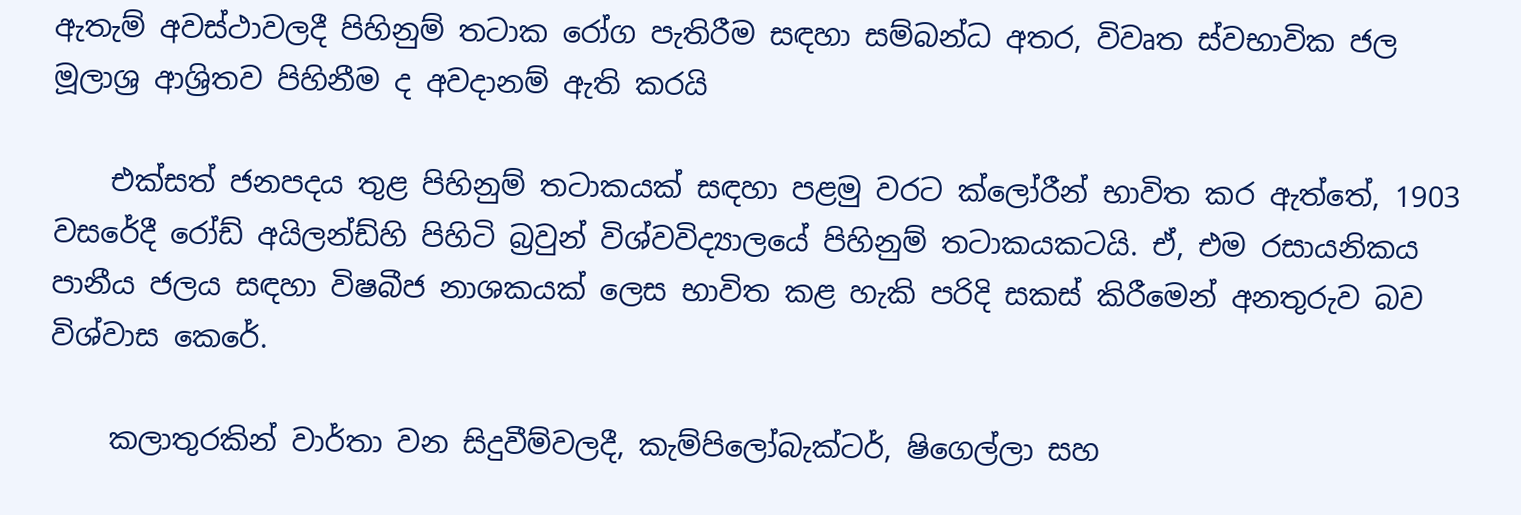ඇතැම් අවස්ථාවලදී පිහිනුම් තටාක රෝග පැතිරීම සඳහා සම්බන්ධ අතර, විවෘත ස්වභාවික ජල මූලාශ්‍ර ආශ්‍රිතව පිහිනීම ද අවදානම් ඇති කරයි

    එක්සත් ජනපදය තුළ පිහිනුම් තටාකයක් සඳහා පළමු වරට ක්ලෝරීන් භාවිත කර ඇත්තේ, 1903 වසරේදී රෝඩ් අයිලන්ඩ්හි පිහිටි බ්‍රවුන් විශ්වවිද්‍යාලයේ පිහිනුම් තටාකයකටයි. ඒ, එම රසායනිකය පානීය ජලය සඳහා විෂබීජ නාශකයක් ලෙස භාවිත කළ හැකි පරිදි සකස් කිරීමෙන් අනතුරුව බව විශ්වාස කෙරේ.

    කලාතුරකින් වාර්තා වන සිදුවීම්වලදී, කැම්පිලෝබැක්ටර්, ෂිගෙල්ලා සහ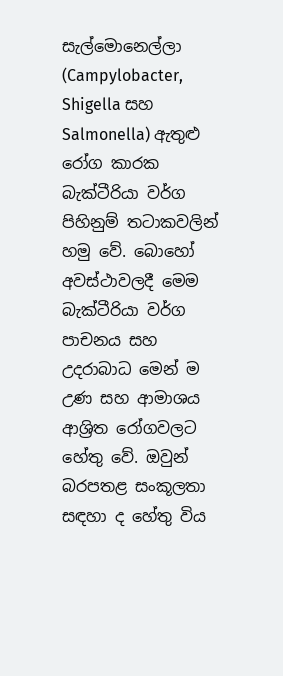සැල්මොනෙල්ලා (Campylobacter, Shigella සහ Salmonella) ඇතුළු රෝග කාරක බැක්ටීරියා වර්ග පිහිනුම් තටාකවලින් හමු වේ. බොහෝ අවස්ථාවලදී මෙම බැක්ටීරියා වර්ග පාචනය සහ උදරාබාධ මෙන් ම උණ සහ ආමාශය ආශ්‍රිත රෝගවලට හේතු වේ. ඔවුන් බරපතළ සංකූලතා සඳහා ද හේතු විය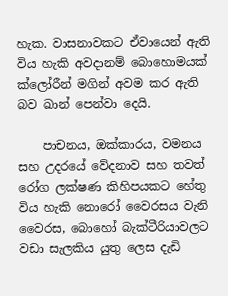හැක. වාසනාවකට ඒවායෙන් ඇති විය හැකි අවදානම් බොහොමයක් ක්ලෝරීන් මගින් අවම කර ඇති බව ඛාන් පෙන්වා දෙයි.

    පාචනය, ඔක්කාරය, වමනය සහ උදරයේ වේදනාව සහ තවත් රෝග ලක්ෂණ කිහිපයකට හේතු විය හැකි නොරෝ වෛරසය වැනි වෛරස, බොහෝ බැක්ටීරියාවලට වඩා සැලකිය යුතු ලෙස දැඩි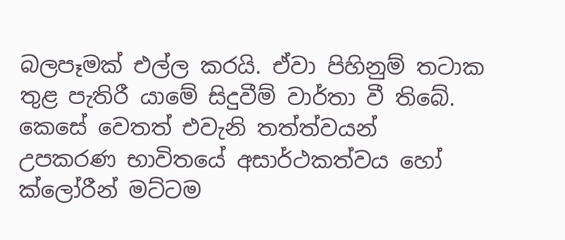බලපෑමක් එල්ල කර‍යි. ඒවා පිහිනුම් තටාක තුළ පැතිරී යාමේ සිදුවීම් වාර්තා වී තිබේ. කෙසේ වෙතත් එවැනි තත්ත්වයන් උපකරණ භාවිතයේ අසාර්ථකත්වය හෝ ක්ලෝරීන් මට්ටම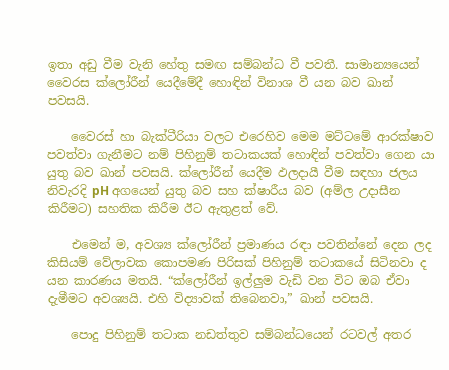ඉතා අඩු වීම වැනි හේතු සමඟ සම්බන්ධ වී පවතී. සාමාන්‍යයෙන් වෛරස ක්ලෝරීන් යෙදීමේදී හොඳින් විනාශ වී යන බව ඛාන් පවසයි.

    වෛරස් හා බැක්ටීරියා වලට එරෙහිව මෙම මට්ටමේ ආරක්ෂාව පවත්වා ගැනීමට නම් පිහිනුම් තටාකයක් හොඳින් පවත්වා ගෙන යා යුතු බව ඛාන් පවසයි. ක්ලෝරීන් යෙදීම ඵලදායී වීම සඳහා ජලය නිවැරදි pH අගයෙන් යුතු බව සහ ක්ෂාරීය බව (අම්ල උදාසීන කිරීමට) සහතික කිරීම ඊට ඇතුළත් වේ.

    එමෙන් ම, අවශ්‍ය ක්ලෝරීන් ප්‍රමාණය රඳා පවතින්නේ දෙන ලද කිසියම් වේලාවක කොපමණ පිරිසක් පිහිනුම් තටාකයේ සිටිනවා ද යන කාරණය මතයි. “ක්ලෝරීන් ඉල්ලුම වැඩි වන විට ඔබ ඒවා දැමීමට අවශ්‍යයි. එහි විද්‍යාවක් තිබෙනවා,” ඛාන් පවසයි.

    පොදු පිහිනුම් තටාක නඩත්තුව සම්බන්ධයෙන් රටවල් අතර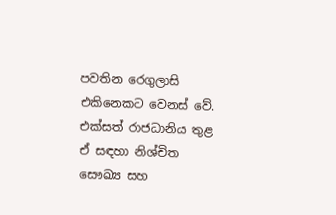පවතින රෙගුලාසි එකිනෙකට වෙනස් වේ. එක්සත් රාජධානිය තුළ ඒ සඳහා නිශ්චිත සෞඛ්‍ය සහ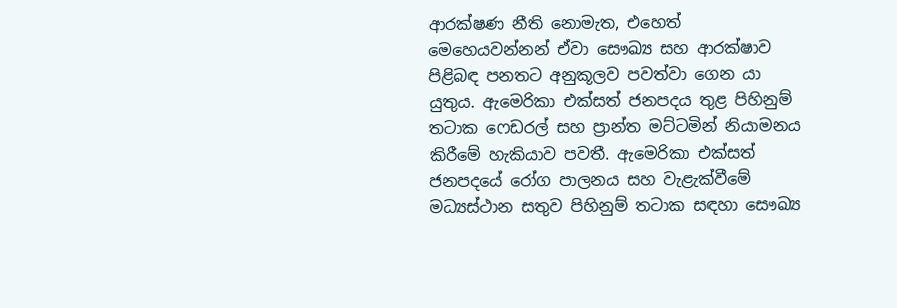ආරක්ෂණ නීති නොමැත, එහෙත් මෙහෙයවන්නන් ඒවා සෞඛ්‍ය සහ ආරක්ෂාව පිළිබඳ පනතට අනුකූලව පවත්වා ගෙන යා යුතුය. ඇමෙරිකා එක්සත් ජනපදය තුළ පිහිනුම් තටාක ෆෙඩරල් සහ ප්‍රාන්ත මට්ටමින් නියාමනය කිරීමේ හැකියාව පවතී. ඇමෙරිකා එක්සත් ජනපදයේ රෝග පාලනය සහ වැළැක්වීමේ මධ්‍යස්ථාන සතුව පිහිනුම් තටාක සඳහා සෞඛ්‍ය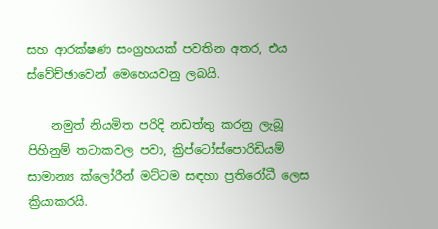සහ ආරක්ෂණ සංග්‍රහයක් පවතින අතර, එය ස්වේච්ඡාවෙන් මෙහෙයවනු ලබයි.

    නමුත් නියමිත පරිදි නඩත්තු කරනු ලැබූ පිහිනුම් තටාකවල පවා, ක්‍රිප්ටෝස්පොරිඩියම් සාමාන්‍ය ක්ලෝරීන් මට්ටම සඳහා ප්‍රතිරෝධී ලෙස ක්‍රියාකරයි.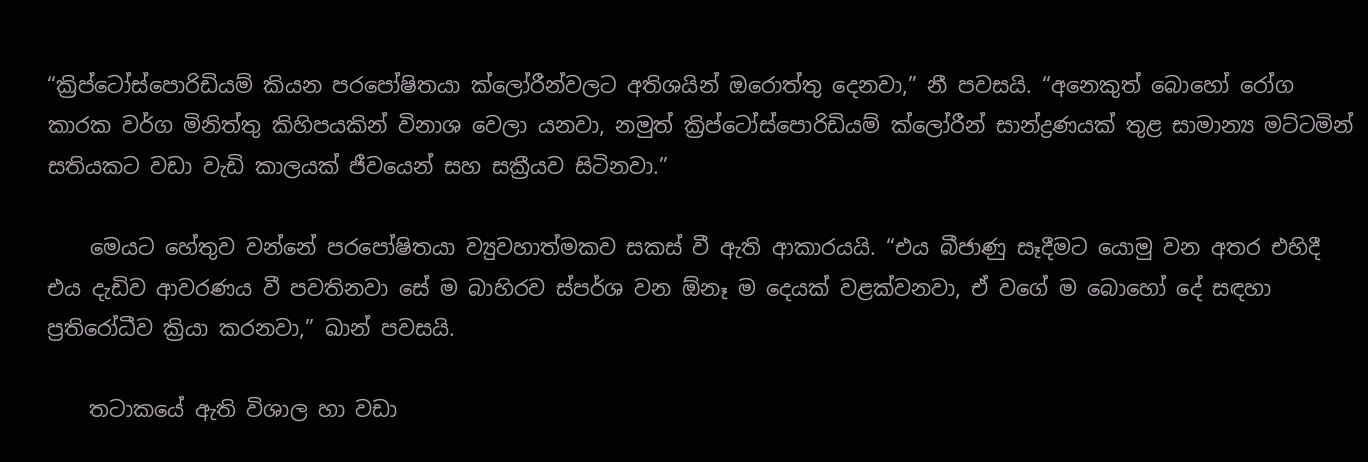“ක්‍රිප්ටෝස්පොරිඩියම් කියන පරපෝෂිතයා ක්ලෝරීන්වලට අතිශයින් ඔරොත්තු දෙනවා,” නී පවසයි. “අනෙකුත් බොහෝ රෝග කාරක වර්ග මිනිත්තු කිහිපයකින් විනාශ වෙලා යනවා, නමුත් ක්‍රිප්ටෝස්පොරිඩියම් ක්ලෝරීන් සාන්ද්‍රණයක් තුළ සාමාන්‍ය මට්ටමින් සතියකට වඩා වැඩි කාලයක් ජීවයෙන් සහ සක්‍රීයව සිටිනවා.”

    මෙයට හේතුව වන්නේ පරපෝෂිතයා ව්‍යුවහාත්මකව සකස් වී ඇති ආකාරයයි. “එය බීජාණු සෑදීමට යොමු වන අතර එහිදී එය දැඩිව ආවරණය වී පවතිනවා සේ ම බාහිරව ස්පර්ශ වන ඕනෑ ම දෙයක් වළක්වනවා, ඒ වගේ ම බොහෝ දේ සඳහා ප්‍රතිරෝධීව ක්‍රියා කරනවා,” ඛාන් පවසයි.

    තටාකයේ ඇති විශාල හා වඩා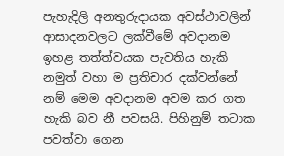පැහැදිලි අනතුරුදායක අවස්ථාවලින් ආසාදනවලට ලක්වීමේ අවදානම ඉහළ තත්ත්වයක පැවතිය හැකි නමුත් වහා ම ප්‍රතිචාර දක්වන්නේ නම් මෙම අවදානම අවම කර ගත හැකි බව නී පවසයි. පිහිනුම් තටාක පවත්වා ගෙන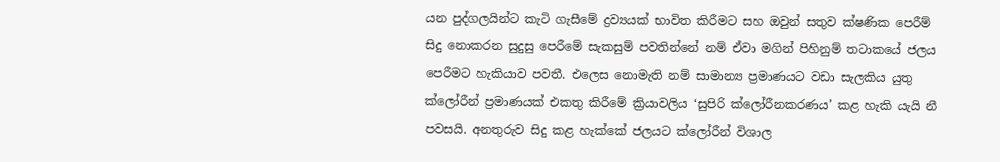යන පුද්ගලයින්ට කැටි ගැසීමේ ද්‍රව්‍යයක් භාවිත කිරීමට සහ ඔවුන් සතුව ක්ෂණික පෙරීම් සිදු නොකරන සුදුසු පෙරීමේ සැකසුම් පවතින්නේ නම් ඒවා මගින් පිහිනුම් තටාකයේ ජලය පෙරීමට හැකියාව පවතී. එලෙස නොමැති නම් සාමාන්‍ය ප්‍රමාණයට වඩා සැලකිය යුතු ක්ලෝරීන් ප්‍රමාණයක් එකතු කිරීමේ ක්‍රියාවලිය ‘සුපිරි ක්ලෝරීනකරණය’ කළ හැකි යැයි නී පවසයි. අනතුරුව සිදු කළ හැක්කේ ජලයට ක්ලෝරීන් විශාල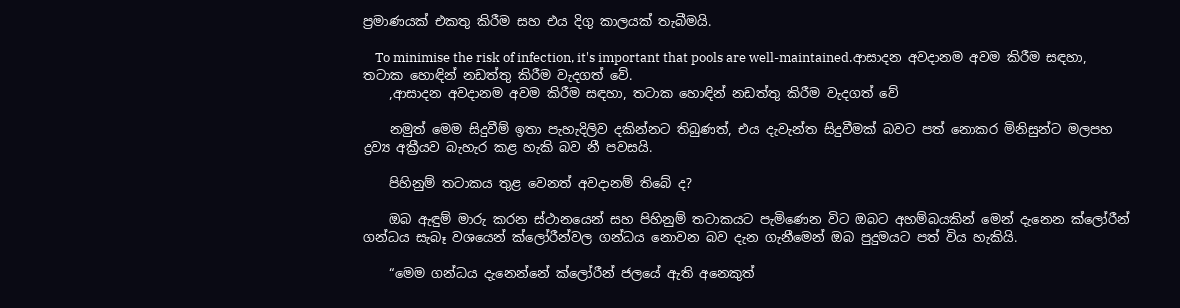ප්‍රමාණයක් එකතු කිරීම සහ එය දිගු කාලයක් තැබීමයි.

    To minimise the risk of infection, it's important that pools are well-maintained.ආසාදන අවදානම අවම කිරීම සඳහා, තටාක හොඳින් නඩත්තු කිරීම වැදගත් වේ.
    ,ආසාදන අවදානම අවම කිරීම සඳහා, තටාක හොඳින් නඩත්තු කිරීම වැදගත් වේ

    නමුත් මෙම සිදුවීම් ඉතා පැහැදිලිව දකින්නට තිබුණත්, එය දැවැන්ත සිදුවීමක් බවට පත් නොකර මිනිසුන්ට මලපහ ද්‍රව්‍ය අක්‍රීයව බැහැර කළ හැකි බව නී පවසයි.

    පිහිනුම් තටාකය තුළ වෙනත් අවදානම් තිබේ ද?

    ඔබ ඇඳුම් මාරු කරන ස්ථානයෙන් සහ පිහිනුම් තටාකයට පැමිණෙන විට ඔබට අහම්බයකින් මෙන් දැනෙන ක්ලෝරීන් ගන්ධය සැබෑ වශයෙන් ක්ලෝරීන්වල ගන්ධය නොවන බව දැන ගැනීමෙන් ඔබ පුදුමයට පත් විය හැකියි.

    “මෙම ගන්ධය දැනෙන්නේ ක්ලෝරීන් ජලයේ ඇති අනෙකුත්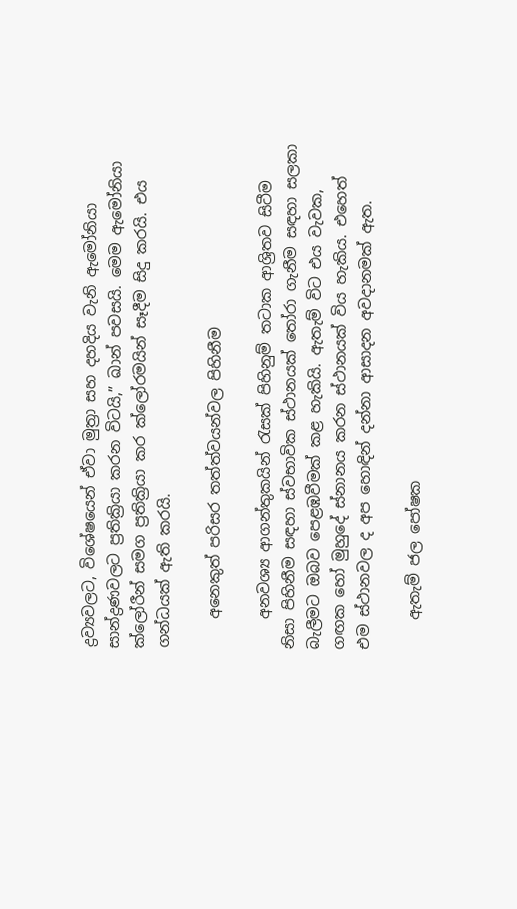ද්‍රව්‍යවලට, විශේෂයෙන් ඒවා මුත්‍රා සහ දහදිය වැනි ඇමෝනියා සාන්ද්‍රණවලට ප්‍රතික්‍රියා කරන විටයි,” ඛාන් පවසයි. මෙම ඇමෝනියා ක්ලෝරීන් සමග ප්‍රතික්‍රියා කර ක්ලෝරමයින් සෑදීම සිදු කරයි. එය ගන්ධයක් ඇති කරයි.

    අනෙකුත් පරිසර තත්ත්වයන්වල පිහිනීම

    අනවශ්‍ය ආගන්තුකයින් රැසක් පිහිනුම් තටාක ආශ්‍රිතව සිටීම නිසා පිහිනීම සඳහා ස්වභාවික ස්ථානයක් තෝරා ගැනීම සඳහා සලකා බැලීමට ඔබව පෙළඹවීමක් කළ හැකියි. ඇතැම් විට එය වැවක, ගඟක හෝ මුහුදේ ස්නානය කරන ස්ථානයක් විය හැකිය. එහෙත් එම ස්ථානවල ද අප හොඳින් දන්නා ආසාදන අවදානමක් ඇත.

    ඇතැම් ජල පෝෂක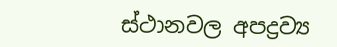ස්ථානවල අපද්‍රව්‍ය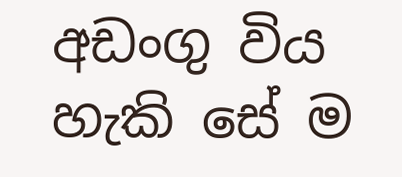අඩංගු විය හැකි සේ ම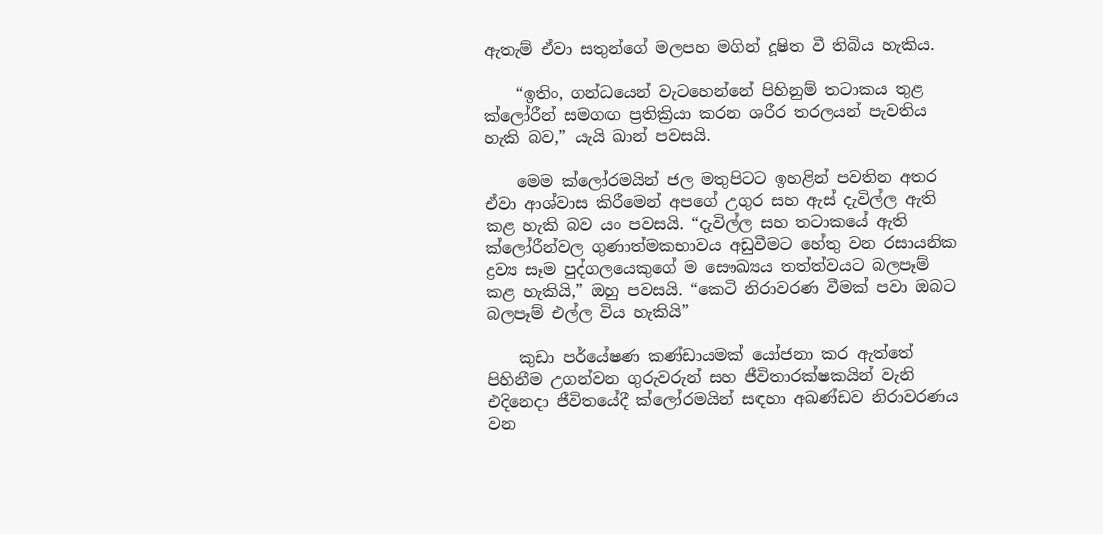ඇතැම් ඒවා සතුන්ගේ මලපහ මගින් දූෂිත වී තිබිය හැකිය.

    “ඉතිං, ගන්ධයෙන් වැටහෙන්නේ පිහිනුම් තටාකය තුළ ක්ලෝරීන් සමගඟ ප්‍රතික්‍රියා කරන ශරීර තරලයන් පැවතිය හැකි බව,” යැයි ඛාන් පවසයි.

    මෙම ක්ලෝරමයින් ජල මතුපිටට ඉහළින් පවතින අතර ඒවා ආශ්වාස කිරීමෙන් අපගේ උගුර සහ ඇස් දැවිල්ල ඇති කළ හැකි බව යං පවසයි. “දැවිල්ල සහ තටාකයේ ඇති ක්ලෝරීන්වල ගුණාත්මකභාවය අඩුවීමට හේතු වන රසායනික ද්‍රව්‍ය සෑම පුද්ගලයෙකුගේ ම සෞඛ්‍යය තත්ත්වයට බලපෑම් කළ හැකියි,” ඔහු පවසයි. “කෙටි නිරාවරණ වීමක් පවා ඔබට බලපෑම් එල්ල විය හැකියි”

    කුඩා පර්යේෂණ කණ්ඩායමක් යෝජනා කර ඇත්තේ පිහිනීම උගන්වන ගුරුවරුන් සහ ජීවිතාරක්ෂකයින් වැනි එදිනෙදා ජීවිතයේදී ක්ලෝරමයින් සඳහා අඛණ්ඩව නිරාවරණය වන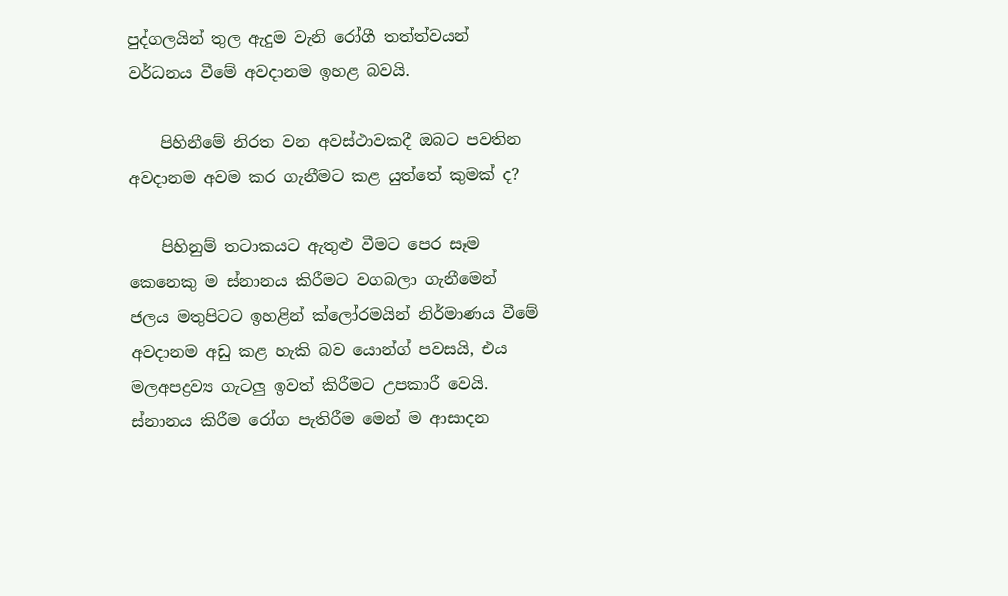පුද්ගලයින් තුල ඇදුම වැනි රෝගී තත්ත්වයන් වර්ධනය වීමේ අවදානම ඉහළ බවයි.

    පිහිනීමේ නිරත වන අවස්ථාවකදී ඔබට පවතින අවදානම අවම කර ගැනීමට කළ යුත්තේ කුමක් ද?

    පිහිනුම් තටාකයට ඇතුළු වීමට පෙර සෑම කෙනෙකු ම ස්නානය කිරීමට වගබලා ගැනීමෙන් ජලය මතුපිටට ඉහළින් ක්ලෝරමයින් නිර්මාණය වීමේ අවදානම අඩු කළ හැකි බව යොන්ග් පවසයි, එය මලඅපද්‍රව්‍ය ගැටලු ඉවත් කිරීමට උපකාරී වෙයි. ස්නානය කිරීම රෝග පැතිරීම මෙන් ම ආසාදන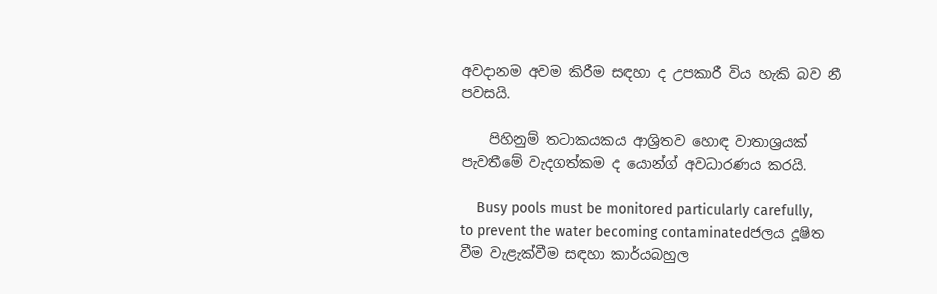අවදානම අවම කිරීම සඳහා ද උපකාරී විය හැකි බව නී පවසයි.

    පිහිනුම් තටාකයකය ආශ්‍රිතව හොඳ වාතාශ්‍රයක් පැවතීමේ වැදගත්කම ද යොන්ග් අවධාරණය කරයි.

    Busy pools must be monitored particularly carefully, to prevent the water becoming contaminatedජලය දූෂිත වීම වැළැක්වීම සඳහා කාර්යබහුල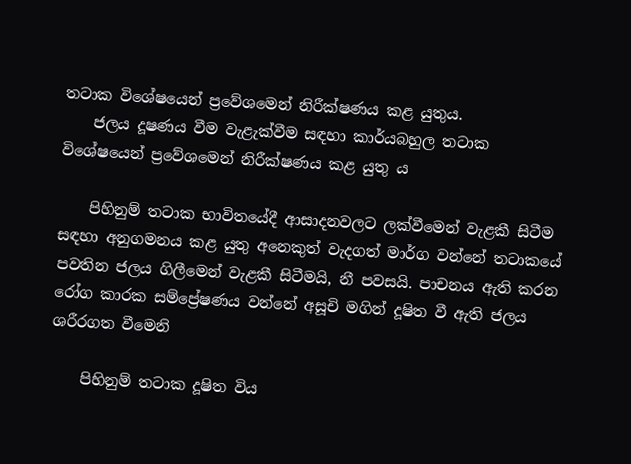තටාක විශේෂයෙන් ප්‍රවේශමෙන් නිරීක්ෂණය කළ යුතුය.
    ජලය දූෂණය වීම වැළැක්වීම සඳහා කාර්යබහුල තටාක විශේෂයෙන් ප්‍රවේශමෙන් නිරීක්ෂණය කළ යුතු ය

    පිහිනුම් තටාක භාවිතයේදී ආසාදනවලට ලක්වීමෙන් වැළකී සිටීම සඳහා අනුගමනය කළ යුතු අනෙකුත් වැදගත් මාර්ග වන්නේ තටාකයේ පවතින ජලය ගිලීමෙන් වැළකී සිටීමයි, නී පවසයි. පාචනය ඇති කරන රෝග කාරක සම්ප්‍රේෂණය වන්නේ අසූචි මගින් දූෂිත වී ඇති ජලය ශරීරගත වීමෙනි

    පිහිනුම් තටාක දූෂිත විය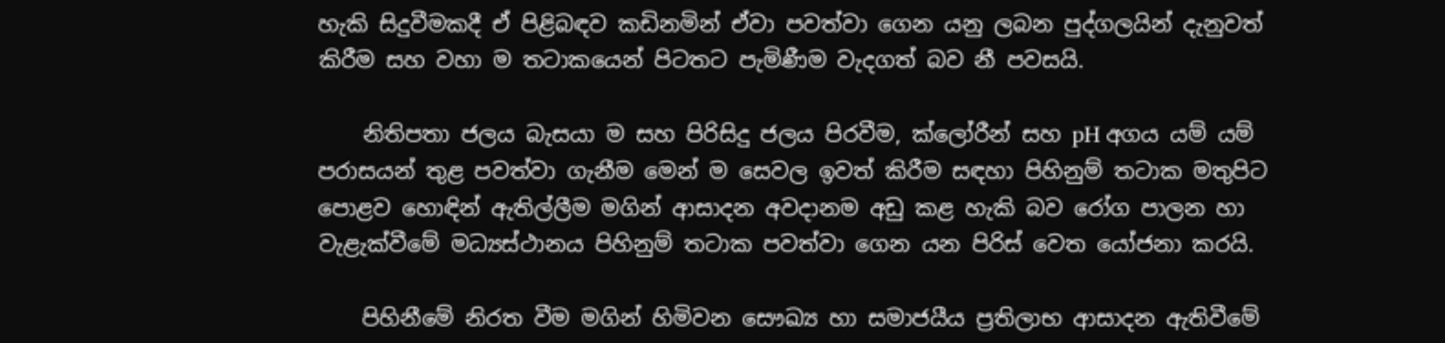හැකි සිදුවීමකදී ඒ පිළිබඳව කඩිනමින් ඒවා පවත්වා ගෙන යනු ලබන පුද්ගලයින් දැනුවත් කිරීම සහ වහා ම තටාකයෙන් පිටතට පැමිණීම වැදගත් බව නී පවසයි.

    නිතිපතා ජලය බැසයා ම සහ පිරිසිදු ජලය පිරවීම, ක්ලෝරීන් සහ pH අගය යම් යම් පරාසයන් තුළ පවත්වා ගැනීම මෙන් ම සෙවල ඉවත් කිරීම සඳහා පිහිනුම් තටාක මතුපිට පොළව හොඳින් ඇතිල්ලීම මගින් ආසාදන අවදානම අඩු කළ හැකි බව රෝග පාලන හා වැළැක්වීමේ මධ්‍යස්ථානය පිහිනුම් තටාක පවත්වා ගෙන යන පිරිස් වෙත යෝජනා කරයි.

    පිහිනීමේ නිරත වීම මගින් හිමිවන සෞඛ්‍ය හා සමාජයීය ප්‍රතිලාභ ආසාදන ඇතිවීමේ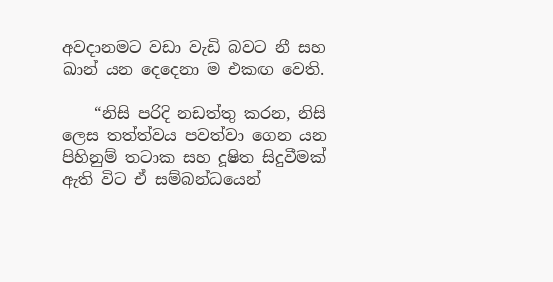අවදානමට වඩා වැඩි බවට නී සහ ඛාන් යන දෙදෙනා ම එකඟ වෙති.

    “නිසි පරිදි නඩත්තු කරන, නිසි ලෙස තත්ත්වය පවත්වා ගෙන යන පිහිනුම් තටාක සහ දූෂිත සිදුවීමක් ඇති විට ඒ සම්බන්ධයෙන්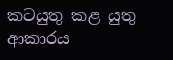කටයුතු කළ යුතු ආකාරය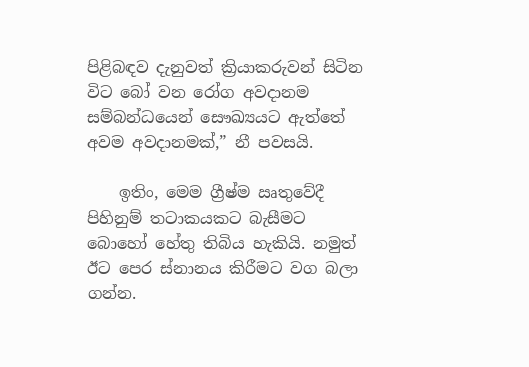පිළිබඳව දැනුවත් ක්‍රියාකරුවන් සිටින විට බෝ වන රෝග අවදානම සම්බන්ධයෙන් සෞඛ්‍යයට ඇත්තේ අවම අවදානමක්,” නී පවසයි.

    ඉතිං, මෙම ග්‍රීෂ්ම ඍතුවේදී පිහිනුම් තටාකයකට බැසීමට බොහෝ හේතු තිබිය හැකියි. නමුත් ඊට පෙර ස්නානය කිරීමට වග බලා ගන්න.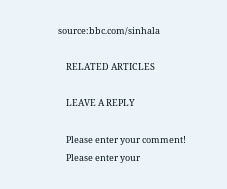source:bbc.com/sinhala

    RELATED ARTICLES

    LEAVE A REPLY

    Please enter your comment!
    Please enter your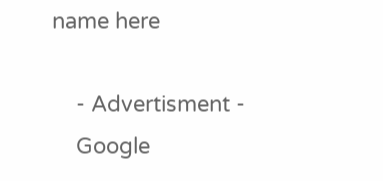name here

    - Advertisment -
    Google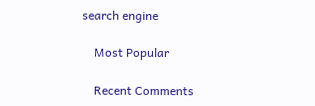search engine

    Most Popular

    Recent Comments